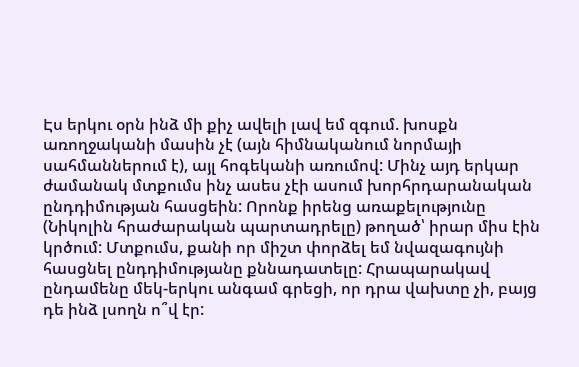Էս երկու օրն ինձ մի քիչ ավելի լավ եմ զգում. խոսքն առողջականի մասին չէ (այն հիմնականում նորմայի սահմաններում է), այլ հոգեկանի առումով: Մինչ այդ երկար ժամանակ մտքումս ինչ ասես չէի ասում խորհրդարանական ընդդիմության հասցեին: Որոնք իրենց առաքելությունը (Նիկոլին հրաժարական պարտադրելը) թողած՝ իրար միս էին կրծում: Մտքումս, քանի որ միշտ փորձել եմ նվազագույնի հասցնել ընդդիմությանը քննադատելը: Հրապարակավ ընդամենը մեկ-երկու անգամ գրեցի, որ դրա վախտը չի, բայց դե ինձ լսողն ո՞վ էր: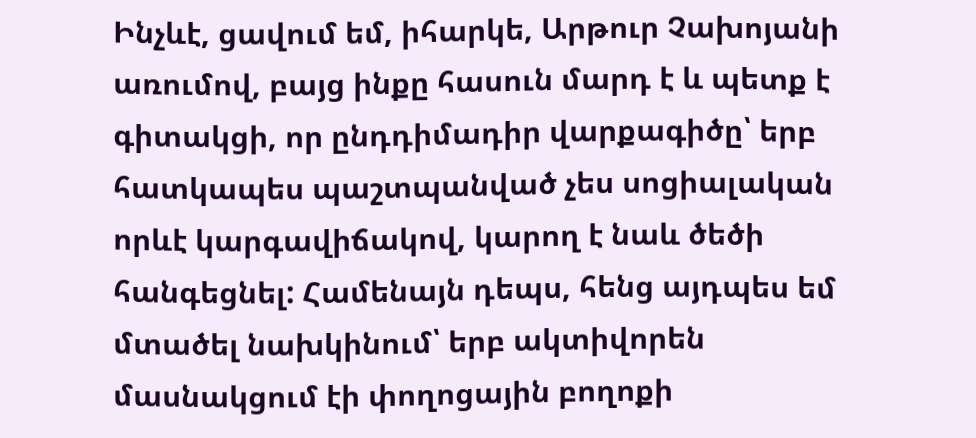Ինչևէ, ցավում եմ, իհարկե, Արթուր Չախոյանի առումով, բայց ինքը հասուն մարդ է և պետք է գիտակցի, որ ընդդիմադիր վարքագիծը՝ երբ հատկապես պաշտպանված չես սոցիալական որևէ կարգավիճակով, կարող է նաև ծեծի հանգեցնել: Համենայն դեպս, հենց այդպես եմ մտածել նախկինում՝ երբ ակտիվորեն մասնակցում էի փողոցային բողոքի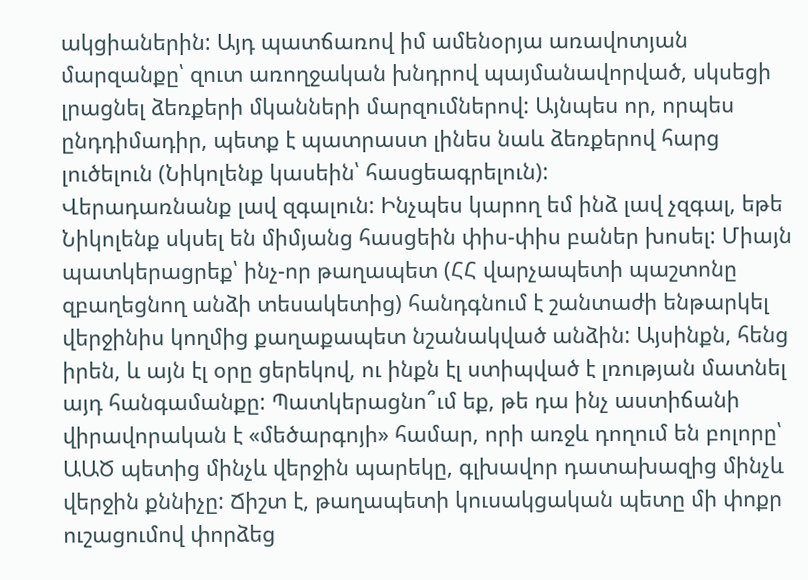ակցիաներին: Այդ պատճառով իմ ամենօրյա առավոտյան մարզանքը՝ զուտ առողջական խնդրով պայմանավորված, սկսեցի լրացնել ձեռքերի մկանների մարզումներով: Այնպես որ, որպես ընդդիմադիր, պետք է պատրաստ լինես նաև ձեռքերով հարց լուծելուն (Նիկոլենք կասեին՝ հասցեագրելուն):
Վերադառնանք լավ զգալուն: Ինչպես կարող եմ ինձ լավ չզգալ, եթե Նիկոլենք սկսել են միմյանց հասցեին փիս-փիս բաներ խոսել: Միայն պատկերացրեք՝ ինչ-որ թաղապետ (ՀՀ վարչապետի պաշտոնը զբաղեցնող անձի տեսակետից) հանդգնում է շանտաժի ենթարկել վերջինիս կողմից քաղաքապետ նշանակված անձին: Այսինքն, հենց իրեն, և այն էլ օրը ցերեկով, ու ինքն էլ ստիպված է լռության մատնել այդ հանգամանքը: Պատկերացնո՞ւմ եք, թե դա ինչ աստիճանի վիրավորական է «մեծարգոյի» համար, որի առջև դողում են բոլորը՝ ԱԱԾ պետից մինչև վերջին պարեկը, գլխավոր դատախազից մինչև վերջին քննիչը: Ճիշտ է, թաղապետի կուսակցական պետը մի փոքր ուշացումով փորձեց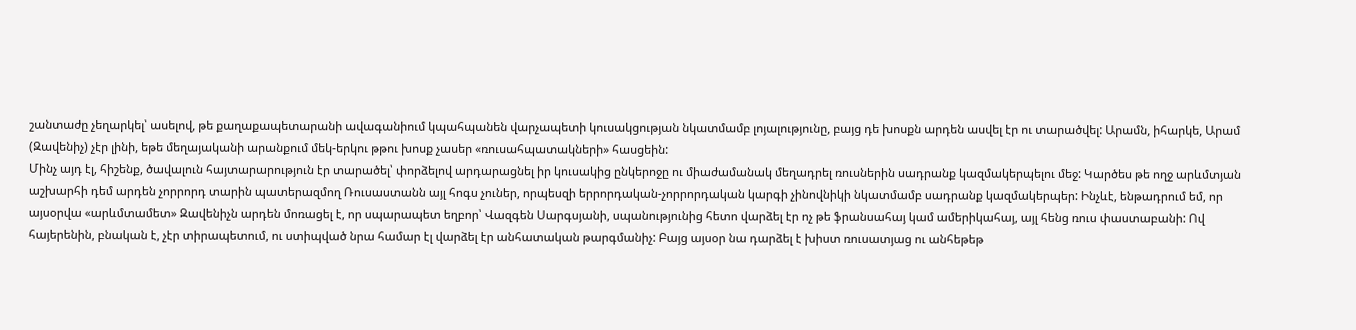շանտաժը չեղարկել՝ ասելով, թե քաղաքապետարանի ավագանիում կպահպանեն վարչապետի կուսակցության նկատմամբ լոյալությունը, բայց դե խոսքն արդեն ասվել էր ու տարածվել: Արամն, իհարկե, Արամ (Զավենիչ) չէր լինի, եթե մեղայականի արանքում մեկ-երկու թթու խոսք չասեր «ռուսահպատակների» հասցեին:
Մինչ այդ էլ, հիշենք, ծավալուն հայտարարություն էր տարածել՝ փորձելով արդարացնել իր կուսակից ընկերոջը ու միաժամանակ մեղադրել ռուսներին սադրանք կազմակերպելու մեջ: Կարծես թե ողջ արևմտյան աշխարհի դեմ արդեն չորրորդ տարին պատերազմող Ռուսաստանն այլ հոգս չուներ, որպեսզի երրորդական-չորրորդական կարգի չինովնիկի նկատմամբ սադրանք կազմակերպեր: Ինչևէ, ենթադրում եմ, որ այսօրվա «արևմտամետ» Զավենիչն արդեն մոռացել է, որ սպարապետ եղբոր՝ Վազգեն Սարգսյանի, սպանությունից հետո վարձել էր ոչ թե ֆրանսահայ կամ ամերիկահայ, այլ հենց ռուս փաստաբանի: Ով հայերենին, բնական է, չէր տիրապետում, ու ստիպված նրա համար էլ վարձել էր անհատական թարգմանիչ: Բայց այսօր նա դարձել է խիստ ռուսատյաց ու անհեթեթ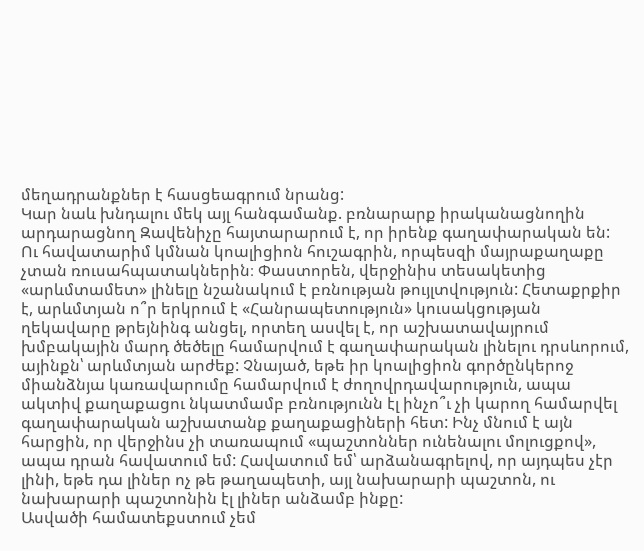մեղադրանքներ է հասցեագրում նրանց:
Կար նաև խնդալու մեկ այլ հանգամանք. բռնարարք իրականացնողին արդարացնող Զավենիչը հայտարարում է, որ իրենք գաղափարական են: Ու հավատարիմ կմնան կոալիցիոն հուշագրին, որպեսզի մայրաքաղաքը չտան ռուսահպատակներին։ Փաստորեն, վերջինիս տեսակետից «արևմտամետ» լինելը նշանակում է բռնության թույլտվություն: Հետաքրքիր է, արևմտյան ո՞ր երկրում է «Հանրապետություն» կուսակցության ղեկավարը թրեյնինգ անցել, որտեղ ասվել է, որ աշխատավայրում խմբակային մարդ ծեծելը համարվում է գաղափարական լինելու դրսևորում, այինքն՝ արևմտյան արժեք: Չնայած, եթե իր կոալիցիոն գործընկերոջ միանձնյա կառավարումը համարվում է ժողովրդավարություն, ապա ակտիվ քաղաքացու նկատմամբ բռնությունն էլ ինչո՞ւ չի կարող համարվել գաղափարական աշխատանք քաղաքացիների հետ: Ինչ մնում է այն հարցին, որ վերջինս չի տառապում «պաշտոններ ունենալու մոլուցքով», ապա դրան հավատում եմ: Հավատում եմ՝ արձանագրելով, որ այդպես չէր լինի, եթե դա լիներ ոչ թե թաղապետի, այլ նախարարի պաշտոն, ու նախարարի պաշտոնին էլ լիներ անձամբ ինքը:
Ասվածի համատեքստում չեմ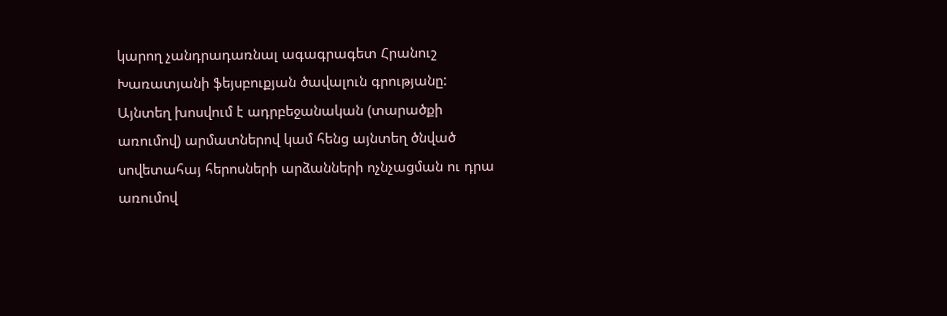կարող չանդրադառնալ ագագրագետ Հրանուշ Խառատյանի ֆեյսբուքյան ծավալուն գրությանը: Այնտեղ խոսվում է ադրբեջանական (տարածքի առումով) արմատներով կամ հենց այնտեղ ծնված սովետահայ հերոսների արձանների ոչնչացման ու դրա առումով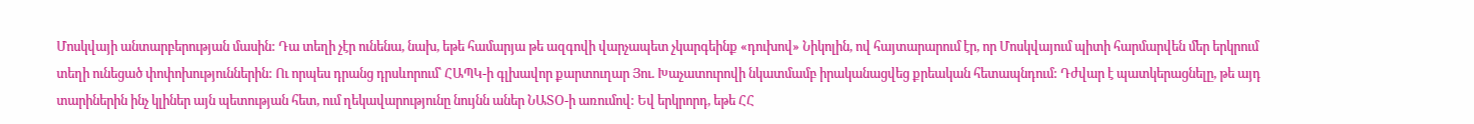Մոսկվայի անտարբերության մասին: Դա տեղի չէր ունենա, նախ, եթե համարյա թե ազգովի վարչապետ չկարգեինք «դուխով» Նիկոլին, ով հայտարարում էր, որ Մոսկվայում պիտի հարմարվեն մեր երկրում տեղի ունեցած փոփոխություններին: Ու որպես դրանց դրսևորում՝ ՀԱՊԿ-ի գլխավոր քարտուղար Յու. Խաչատուրովի նկատմամբ իրականացվեց քրեական հետապնդում: Դժվար է պատկերացնելը, թե այդ տարիներին ինչ կլիներ այն պետության հետ, ում ղեկավարությունը նույնն աներ ՆԱՏՕ-ի առումով: Եվ երկրորդ, եթե ՀՀ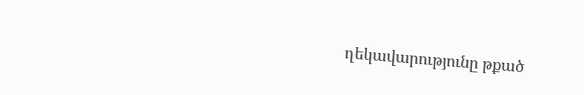ղեկավարությունը թքած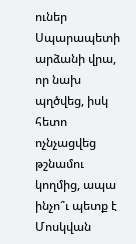ուներ Սպարապետի արձանի վրա, որ նախ պղծվեց, իսկ հետո ոչնչացվեց թշնամու կողմից, ապա ինչո՞ւ պետք է Մոսկվան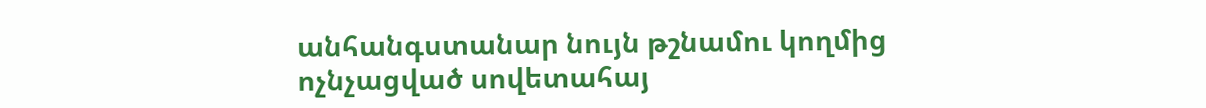անհանգստանար նույն թշնամու կողմից ոչնչացված սովետահայ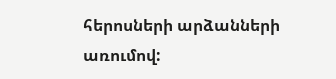հերոսների արձանների առումով: